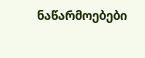ნაწარმოებები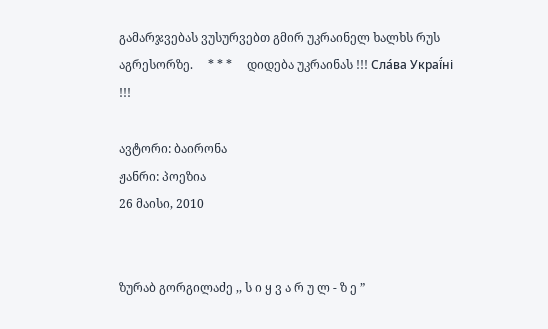გამარჯვებას ვუსურვებთ გმირ უკრაინელ ხალხს რუს აგრესორზე.     * * *     დიდება უკრაინას !!! Сла́ва Украї́ні !!!

ავტორი: ბაირონა
ჟანრი: პოეზია
26 მაისი, 2010


ზურაბ გორგილაძე ,, ს ი ყ ვ ა რ უ ლ - ზ ე ”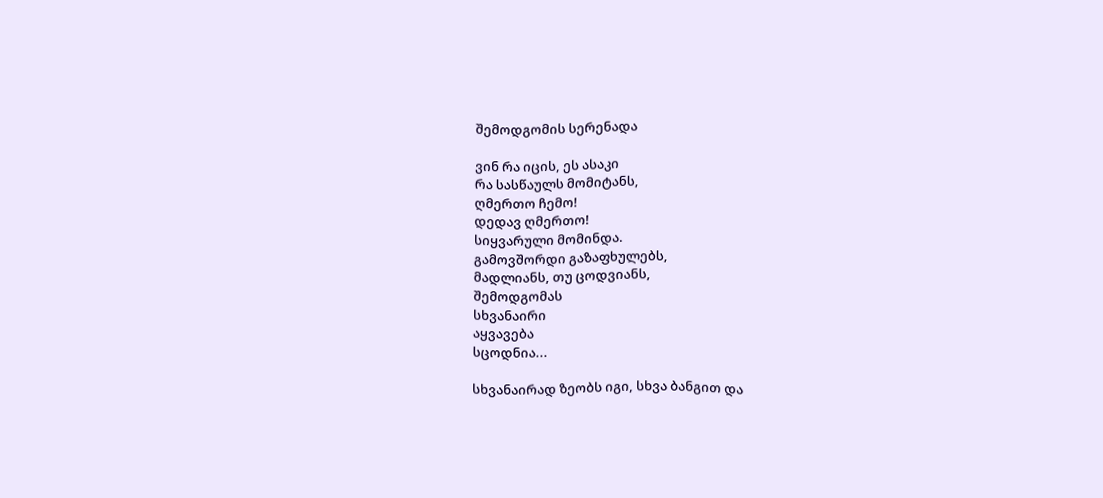შემოდგომის სერენადა

ვინ რა იცის, ეს ასაკი
რა სასწაულს მომიტანს,
ღმერთო ჩემო!
დედავ ღმერთო!
სიყვარული მომინდა.
გამოვშორდი გაზაფხულებს,
მადლიანს, თუ ცოდვიანს,
შემოდგომას
სხვანაირი
აყვავება
სცოდნია...

სხვანაირად ზეობს იგი, სხვა ბანგით და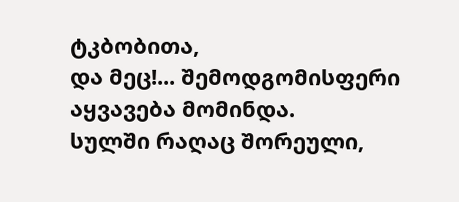ტკბობითა,
და მეც!... შემოდგომისფერი აყვავება მომინდა.
სულში რაღაც შორეული,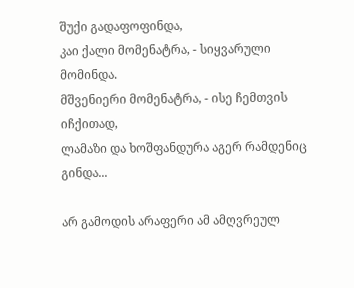შუქი გადაფოფინდა,
კაი ქალი მომენატრა, - სიყვარული მომინდა.
მშვენიერი მომენატრა, - ისე ჩემთვის იჩქითად,
ლამაზი და ხოშფანდურა აგერ რამდენიც გინდა...

არ გამოდის არაფერი ამ ამღვრეულ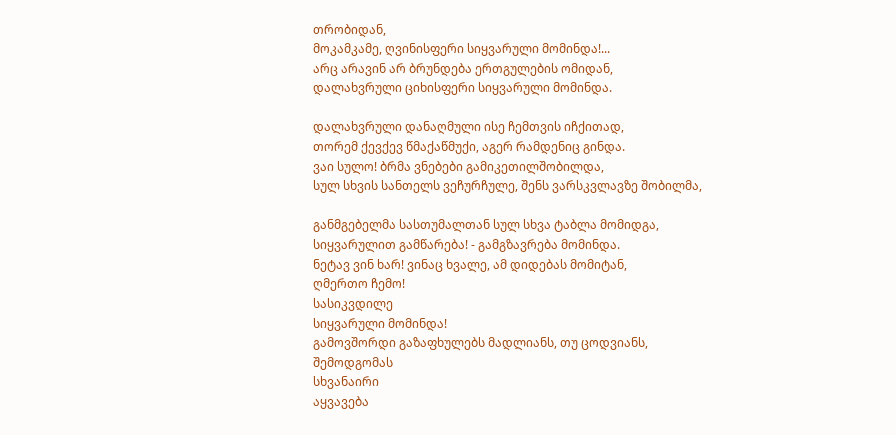თრობიდან,
მოკამკამე, ღვინისფერი სიყვარული მომინდა!...
არც არავინ არ ბრუნდება ერთგულების ომიდან,
დალახვრული ციხისფერი სიყვარული მომინდა.

დალახვრული დანაღმული ისე ჩემთვის იჩქითად,
თორემ ქევქევ წმაქაწმუქი, აგერ რამდენიც გინდა.
ვაი სულო! ბრმა ვნებები გამიკეთილშობილდა,
სულ სხვის სანთელს ვეჩურჩულე, შენს ვარსკვლავზე შობილმა,

განმგებელმა სასთუმალთან სულ სხვა ტაბლა მომიდგა,
სიყვარულით გამწარება! - გამგზავრება მომინდა.
ნეტავ ვინ ხარ! ვინაც ხვალე, ამ დიდებას მომიტან,
ღმერთო ჩემო!
სასიკვდილე
სიყვარული მომინდა!
გამოვშორდი გაზაფხულებს მადლიანს, თუ ცოდვიანს,
შემოდგომას
სხვანაირი
აყვავება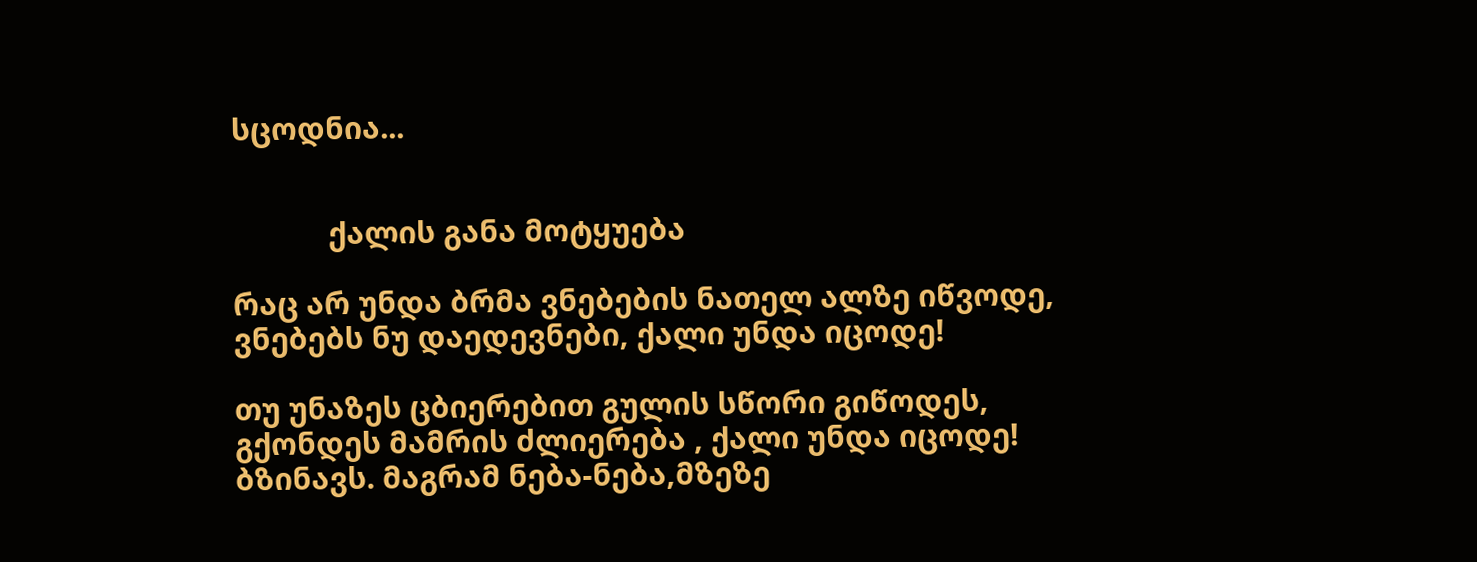სცოდნია...


            ქალის განა მოტყუება

რაც არ უნდა ბრმა ვნებების ნათელ ალზე იწვოდე,
ვნებებს ნუ დაედევნები, ქალი უნდა იცოდე!

თუ უნაზეს ცბიერებით გულის სწორი გიწოდეს,
გქონდეს მამრის ძლიერება , ქალი უნდა იცოდე!
ბზინავს. მაგრამ ნება-ნება,მზეზე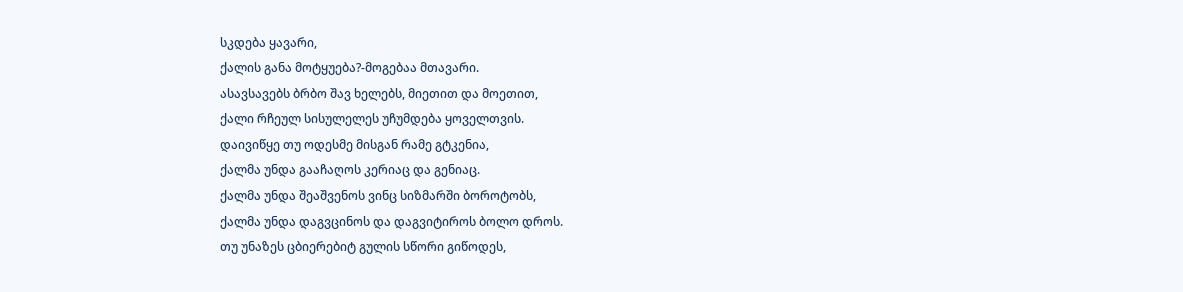სკდება ყავარი,
ქალის განა მოტყუება?-მოგებაა მთავარი.
ასავსავებს ბრბო შავ ხელებს, მიეთით და მოეთით,
ქალი რჩეულ სისულელეს უჩუმდება ყოველთვის.
დაივიწყე თუ ოდესმე მისგან რამე გტკენია,
ქალმა უნდა გააჩაღოს კერიაც და გენიაც.
ქალმა უნდა შეაშვენოს ვინც სიზმარში ბოროტობს,
ქალმა უნდა დაგვცინოს და დაგვიტიროს ბოლო დროს.
თუ უნაზეს ცბიერებიტ გულის სწორი გიწოდეს,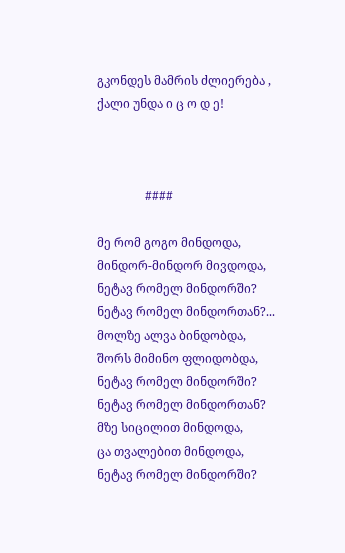გკონდეს მამრის ძლიერება , ქალი უნდა ი ც ო დ ე!



                ####

მე რომ გოგო მინდოდა,
მინდორ-მინდორ მივდოდა,
ნეტავ რომელ მინდორში?
ნეტავ რომელ მინდორთან?...
მოლზე ალვა ბინდობდა,
შორს მიმინო ფლიდობდა,
ნეტავ რომელ მინდორში?
ნეტავ რომელ მინდორთან?
მზე სიცილით მინდოდა,
ცა თვალებით მინდოდა,
ნეტავ რომელ მინდორში?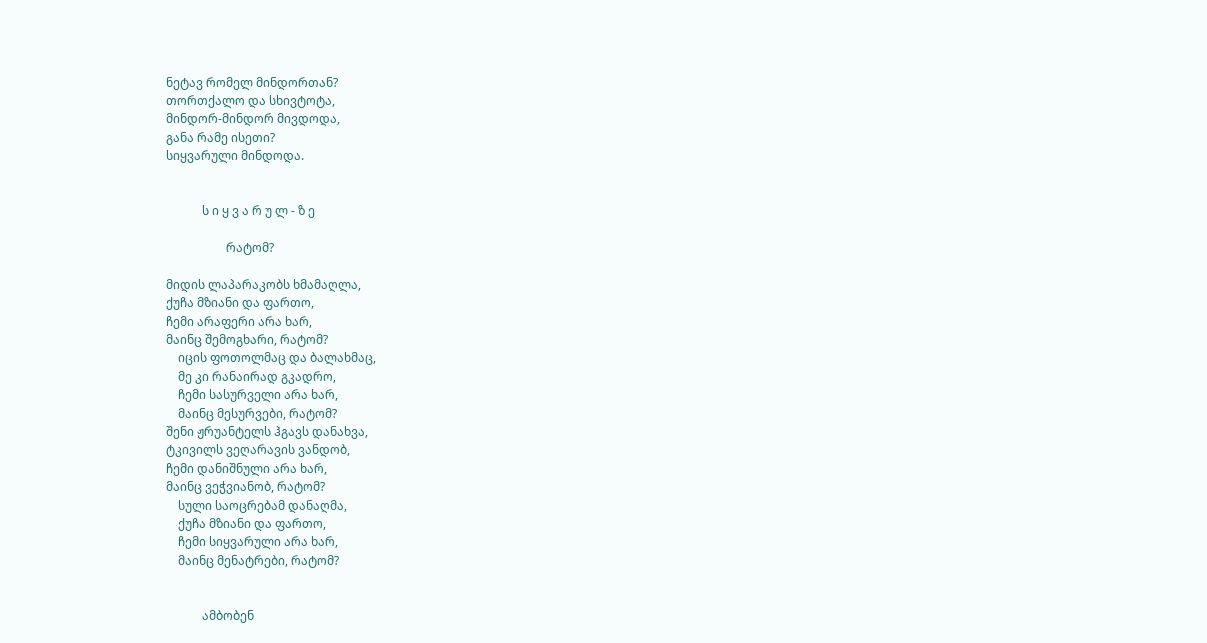ნეტავ რომელ მინდორთან?
თორთქალო და სხივტოტა,
მინდორ-მინდორ მივდოდა,
განა რამე ისეთი?
სიყვარული მინდოდა.


            ს ი ყ ვ ა რ უ ლ - ზ ე

                    რატომ?

მიდის ლაპარაკობს ხმამაღლა,
ქუჩა მზიანი და ფართო,
ჩემი არაფერი არა ხარ,
მაინც შემოგხარი, რატომ?
    იცის ფოთოლმაც და ბალახმაც,
    მე კი რანაირად გკადრო,
    ჩემი სასურველი არა ხარ,
    მაინც მესურვები, რატომ?
შენი ჟრუანტელს ჰგავს დანახვა,
ტკივილს ვეღარავის ვანდობ,
ჩემი დანიშნული არა ხარ,
მაინც ვეჭვიანობ, რატომ?
    სული საოცრებამ დანაღმა,
    ქუჩა მზიანი და ფართო,
    ჩემი სიყვარული არა ხარ,
    მაინც მენატრები, რატომ?


            ამბობენ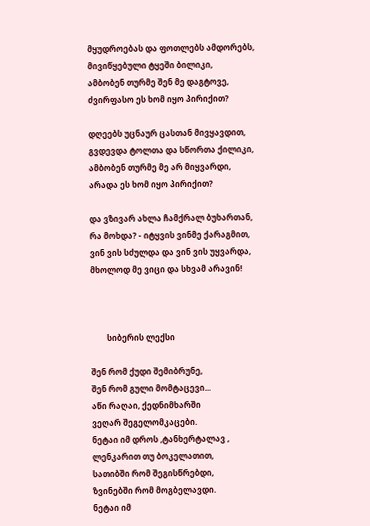მყუდროებას და ფოთლებს ამდორებს,
მივიწყებული ტყეში ბილიკი,
ამბობენ თურმე შენ მე დაგტოვე,
ძვირფასო ეს ხომ იყო პირიქით?

დღეებს უცნაურ ცასთან მივყავდით,
გვდევდა ტოლთა და სწორთა ქილიკი,
ამბობენ თურმე მე არ მიყვარდი,
არადა ეს ხომ იყო პირიქით?

და ვზივარ ახლა ჩამქრალ ბუხართან,
რა მოხდა? - იტყვის ვინმე ქარაგმით,
ვინ ვის სძულდა და ვინ ვის უყვარდა,
მხოლოდ მე ვიცი და სხვამ არავინ!



        სიბერის ლექსი

შენ რომ ქუდი შემიბრუნე,
შენ რომ გული მომტაცევი...
აწი რაღაი, ქედნიმხარში
ვეღარ შეგელომკაცები.
ნეტაი იმ დროს ,ტანხერტალავ ,
ლენკარით თუ ბოკელათით,
სათიბში რომ შეგისწრებდი,
ზვინებში რომ მოგბელავდი.
ნეტაი იმ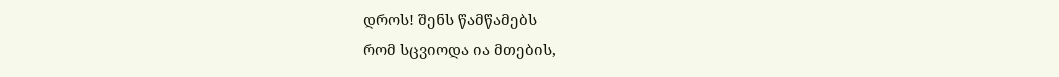დროს! შენს წამწამებს
რომ სცვიოდა ია მთების,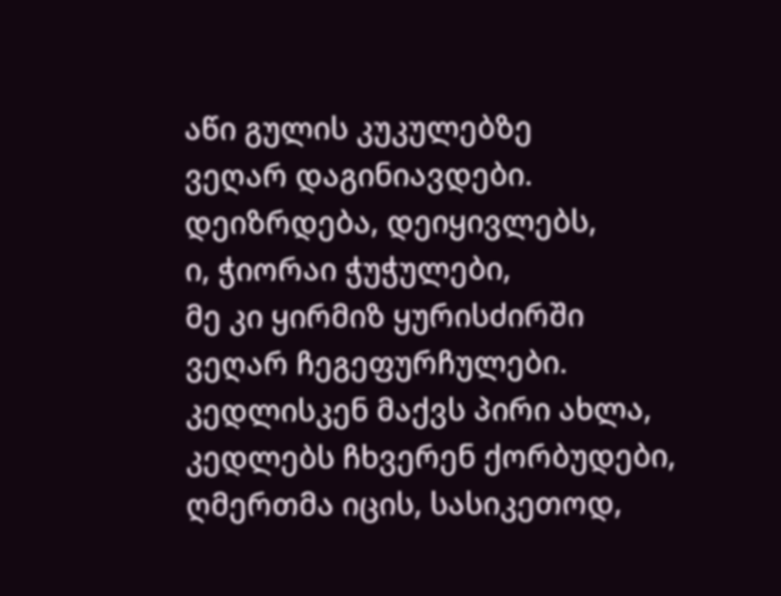აწი გულის კუკულებზე
ვეღარ დაგინიავდები.
დეიზრდება, დეიყივლებს,
ი, ჭიორაი ჭუჭულები,
მე კი ყირმიზ ყურისძირში
ვეღარ ჩეგეფურჩულები.
კედლისკენ მაქვს პირი ახლა,
კედლებს ჩხვერენ ქორბუდები,
ღმერთმა იცის, სასიკეთოდ,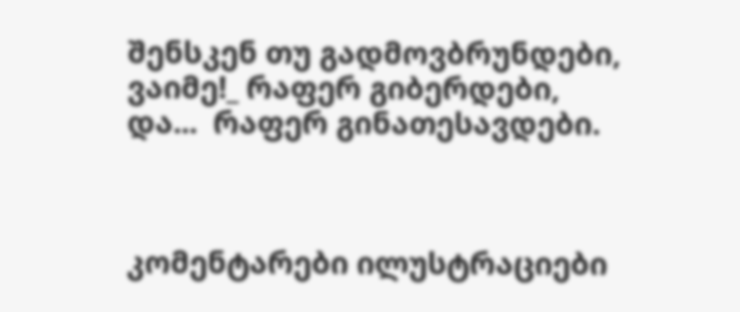შენსკენ თუ გადმოვბრუნდები,
ვაიმე!_ რაფერ გიბერდები,
და...  რაფერ გინათესავდები.



კომენტარები ილუსტრაციები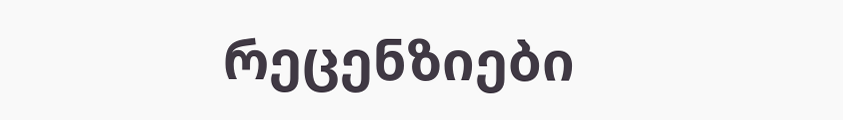რეცენზიები